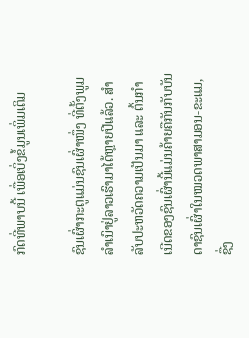ກົດທີ່ພາບນີ້ ເພື່ອເບິ່ງຂໍ້ມູນເພິ່ມເຕິມ

ຊົນເຜົ່າກະຕູແມ່ນຊົນເຜົ່າໜຶ່ງ ທີ່ຕັ້ງພູມລຳເນົາຢູ່ລາວເຮົາມາໄດ້ຫຼາຍປີແລ້ວ. ສໍາລັບປະຫວັດຄວາມເປັນມາ ແລະ ຕົ້ນກຳເນີດຂອງຊົນເຜົ່ານີ້ແມ່ນຄ້າຍຄືກັນກັບບັນດາຊົນເຜົ່າໃນໝວດພາສາມອນ-ຂະແມ, ຊື່ງ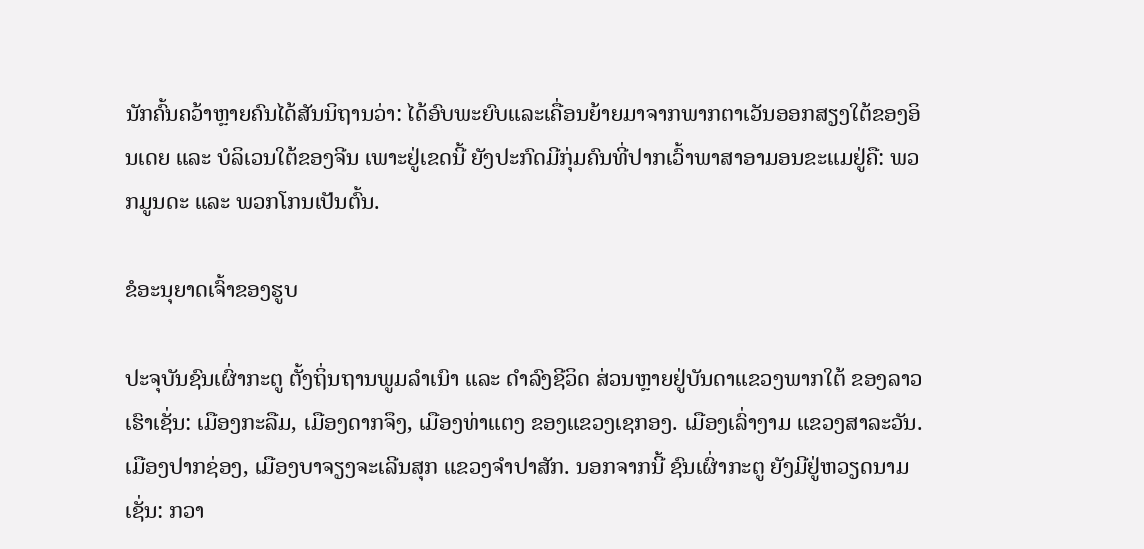ນັກຄົ້ນຄວ້າຫຼາຍຄົນໄດ້ສັນນິຖານວ່າ: ໄດ້ອົບພະຍົບແລະເຄື່ອນຍ້າຍມາຈາກພາກຕາເວັນອອກສຽງໃຕ້ຂອງອິນເດຍ ແລະ ບໍລິເວນໃຕ້ຂອງຈີນ ເພາະຢູ່ເຂດນີ້ ຍັງປະກົດມີກຸ່ມຄົນທີ່ປາກເວົ້າພາສາອາມອນຂະແມຢູ່ຄື: ພວກມູນດະ ແລະ ພວກໂກນເປັນຕົ້ນ.

ຂໍອະນຸຍາດເຈົ້າຂອງຮູບ

ປະຈຸບັນຊົນເຜົ່າກະຕູ ຕັ້ງຖິ່ນຖານພູມລຳເນົາ ແລະ ດຳລົງຊີວິດ ສ່ວນຫຼາຍຢູ່ບັນດາແຂວງພາກໃຕ້ ຂອງລາວເຮົາເຊັ່ນ: ເມືອງກະລືມ, ເມືອງດາກຈຶງ, ເມືອງທ່າແຕງ ຂອງແຂວງເຊກອງ. ເມືອງເລົ່າງາມ ແຂວງສາລະວັນ. ເມືອງປາກຊ່ອງ, ເມືອງບາຈຽງຈະເລີນສຸກ ແຂວງຈຳປາສັກ. ນອກຈາກນີ້ ຊົນເຜົ່າກະຕູ ຍັງມີຢູ່ຫວຽດນາມເຊັ່ນ: ກວາ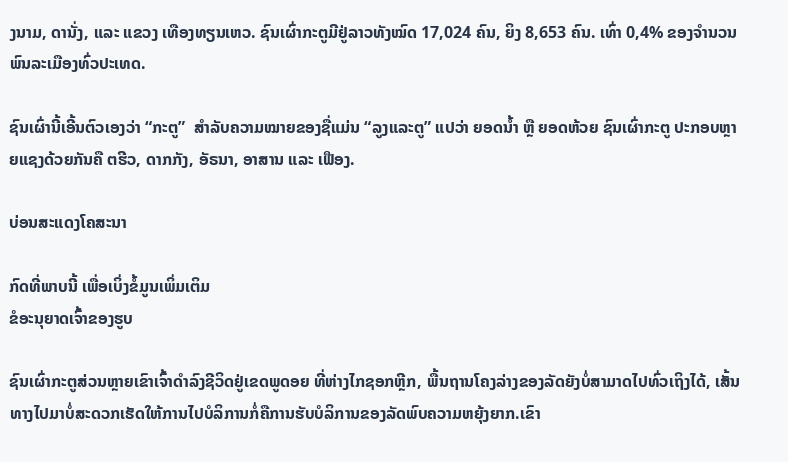ງນາມ, ດານັ່ງ, ແລະ ແຂວງ ເທືອງທຽນເຫວ. ຊົນເຜົ່າກະຕູມີຢູ່ລາວທັງໝົດ 17,024 ຄົນ, ຍິງ 8,653 ຄົນ. ເທົ່າ 0,4% ຂອງຈຳນວນພົນລະເມືອງທົ່ວປະເທດ.

ຊົນເຜົ່ານີ້ເອີ້ນຕົວເອງວ່າ “ກະຕູ”  ສໍາລັບຄວາມໝາຍຂອງຊື່ແມ່ນ “ລູງແລະຕູ” ແປວ່າ ຍອດນ້ຳ ຫຼື ຍອດຫ້ວຍ ຊົນເຜົ່າກະຕູ ປະກອບຫຼາຍແຊງດ້ວຍກັນຄື ຕຮີວ, ດາກກັງ, ອັຣນາ, ອາສານ ແລະ ເຟືອງ.

ບ່ອນສະແດງໂຄສະນາ

ກົດທີ່ພາບນີ້ ເພື່ອເບິ່ງຂໍ້ມູນເພິ່ມເຕິມ
ຂໍອະນຸຍາດເຈົ້າຂອງຮູບ

ຊົນເຜົ່າກະຕູສ່ວນຫຼາຍເຂົາເຈົ້າດຳລົງຊີວິດຢູ່ເຂດພູດອຍ ທີ່ຫ່າງໄກຊອກຫຼີກ, ພື້ນຖານໂຄງລ່າງຂອງລັດຍັງບໍ່ສາມາດໄປທົ່ວເຖິງໄດ້, ເສັ້ນທາງໄປມາບໍ່ສະດວກເຮັດໃຫ້ການໄປບໍລິການກໍ່ຄືການຮັບບໍລິການຂອງລັດພົບຄວາມຫຍຸ້ງຍາກ.ເຂົາ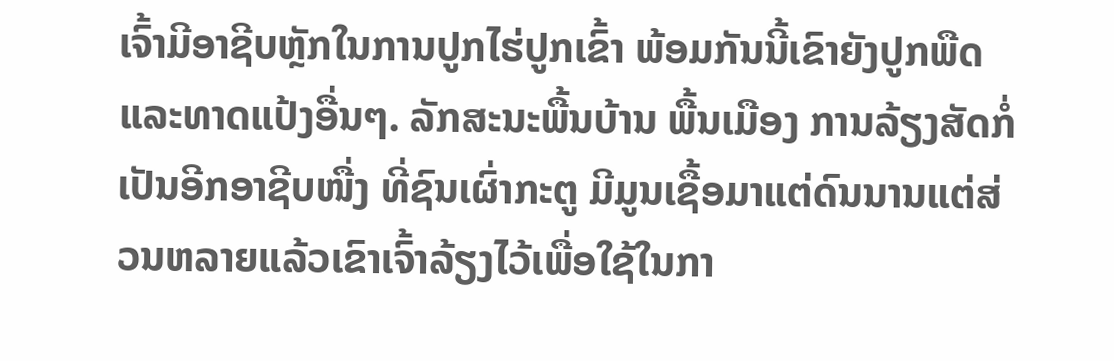ເຈົ້າມີອາຊີບຫຼັກໃນການປູກໄຮ່ປູກເຂົ້າ ພ້ອມກັນນີ້ເຂົາຍັງປູກພືດ ແລະທາດແປ້ງອື່ນໆ. ລັກສະນະພື້ນບ້ານ ພື້ນເມືອງ ການລ້ຽງສັດກໍ່ເປັນອີກອາຊີບໜື່ງ ທີ່ຊົນເຜົ່າກະຕູ ມີມູນເຊື້ອມາແຕ່ດົນນານແຕ່ສ່ວນຫລາຍແລ້ວເຂົາເຈົ້າລ້ຽງໄວ້ເພື່ອໃຊ້ໃນກາ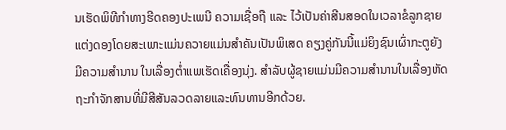ນເຮັດພິທີກຳທາງຮີດຄອງປະເພນີ ຄວາມເຊື່ອຖື ແລະ ໄວ້ເປັນຄ່າສີນສອດໃນເວລາຂໍລູກຊາຍແຕ່ງດອງໂດຍສະເພາະແມ່ນຄວາຍແມ່ນສຳຄັນເປັນພິເສດ ຄຽງຄູ່ກັນນີ້ແມ່ຍິງຊົນເຜົ່າກະຕູຍັງມີຄວາມສຳນານ ໃນເລື່ອງຕໍ່າແພເຮັດເຄື່ອງນຸ່ງ. ສໍາລັບຜູ້ຊາຍແມ່ນມີຄວາມສຳນານໃນເລື່ອງຫັດຖະກຳຈັກສານທີ່ມີສີສັນລວດລາຍແລະທົນທານອີກດ້ວຍ.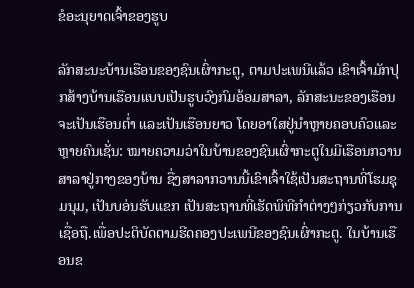ຂໍອະນຸຍາດເຈົ້າຂອງຮູບ

ລັກສະນະບ້ານເຮືອນຂອງຊົນເຜົ່າກະຕູ, ຕາມປະເພນີແລ້ວ ເຂົາເຈົ້າມັກປຸກສ້າງບ້ານເຮືອນແບບເປັນຮູບວົງກົມອ້ອມສາລາ, ລັກສະນະຂອງເຮືອນ ຈະເປັນເຮືອນຕໍ່າ ແລະເປັນເຮືອນຍາວ ໂດຍອາໃສຢູ່ນຳຫຼາຍຄອບຄົວແລະຫຼາຍຄົນເຊັ່ນ: ໝາຍຄວາມວ່າໃນບ້ານຂອງຊົນເຜົ່າກະຕູໃນມີເຮືອນກວານສາລາຢູ່ກາງຂອງບ້ານ ຊື່ງສາລາກວານນີ້ເຂົາເຈົ້າໃຊ້ເປັນສະຖານທີ່ໂຮມຊຸມນຸມ, ເປັນບອ່ນຮັບແຂກ ເປັນສະຖານທີ່ເຮັດພິທີກຳຕ່າງໆກ່ຽວກັບການເຊື່ອຖື.ເພື່ອປະຕິບັດຕາມຮີດຄອງປະເພນີຂອງຊົນເຜົ່າກະຕູ. ໃນບ້ານເຮືອນຂ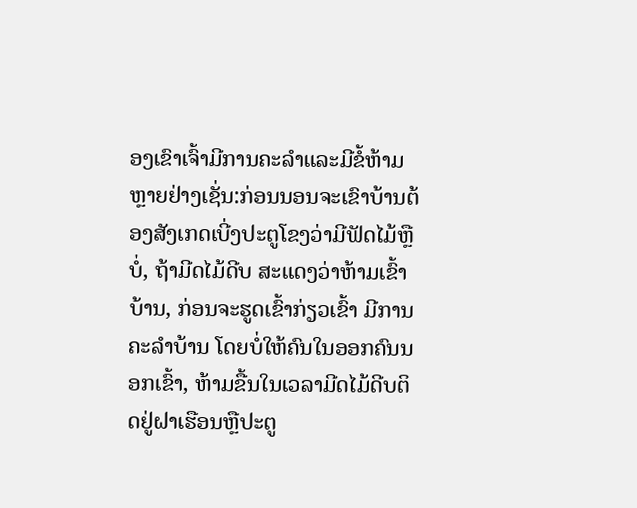ອງເຂົາເຈົ້າມີການຄະລຳແລະມີຂໍ້ຫ້າມຫຼາຍຢ່າງເຊັ່ນ:ກ່ອນນອນຈະເຂົາບ້ານຕ້ອງສັງເກດເບີ່ງປະຕູໂຂງວ່າມີຟັດໄມ້ຫຼືບໍ່, ຖ້າມີດໄມ້ດີບ ສະແດງວ່າຫ້າມເຂົ້າບ້ານ, ກ່ອນຈະຮູດເຂົ້າກ່ຽວເຂົ້າ ມີການຄະລຳບ້ານ ໂດຍບໍ່ໃຫ້ຄົນໃນອອກຄົນນອກເຂົ້າ, ຫ້າມຂື້ນໃນເວລາມີດໄມ້ດີບຕິດຢູ່ຝາເຮືອນຫຼືປະຕູ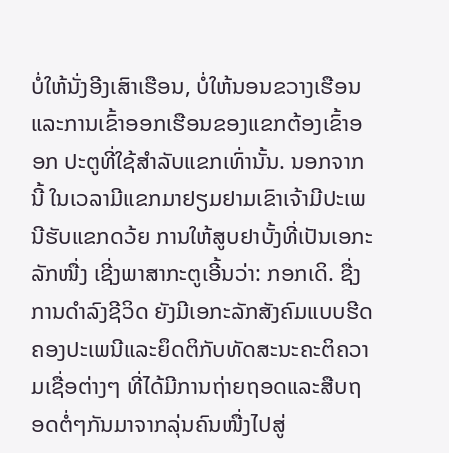ບໍ່ໃຫ້ນັ່ງອີງເສົາເຮືອນ, ບໍ່ໃຫ້ນອນຂວາງເຮືອນແລະການເຂົ້າອອກເຮືອນຂອງແຂກຕ້ອງເຂົ້າອອກ ປະຕູທີ່ໃຊ້ສຳລັບແຂກເທົ່ານັ້ນ. ນອກຈາກນີ້ ໃນເວລາມີແຂກມາຢຽມຢາມເຂົາເຈ້າມີປະເພນີຮັບແຂກດວ້ຍ ການໃຫ້ສູບຢາບັ້ງທີ່ເປັນເອກະລັກໜື່ງ ເຊີ່ງພາສາກະຕູເອີ້ນວ່າ: ກອກເດິ. ຊື່ງການດຳລົງຊີວິດ ຍັງມີເອກະລັກສັງຄົມແບບຮີດຄອງປະເພນີແລະຍຶດຕິກັບທັດສະນະຄະຕິຄວາມເຊື່ອຕ່າງໆ ທີ່ໄດ້ມີການຖ່າຍຖອດແລະສືບຖອດຕໍ່ໆກັນມາຈາກລຸ່ນຄົນໜື່ງໄປສູ່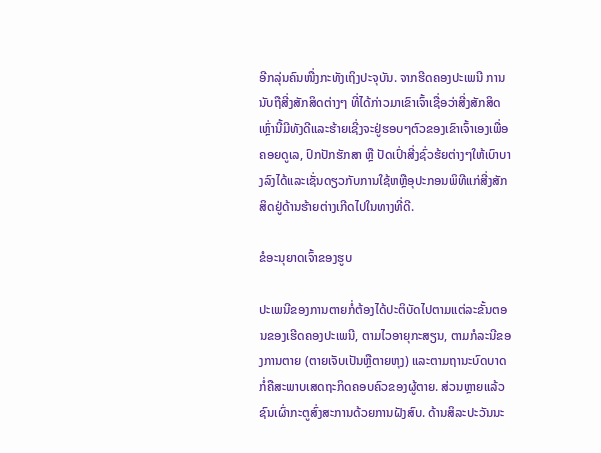ອີກລຸ່ນຄົນໜື່ງກະທັງເຖິງປະຈຸບັນ. ຈາກຮີດຄອງປະເພນີ ການນັບຖືສີ່ງສັກສິດຕ່າງໆ ທີ່ໄດ້ກ່າວມາເຂົາເຈົ້າເຊື່ອວ່າສີ່ງສັກສິດເຫຼົ່ານີ້ມີທັງດີແລະຮ້າຍເຊີ່ງຈະຢູ່ຮອບໆຕົວຂອງເຂົາເຈົ້າເອງເພື່ອຄອຍດູເລ, ປົກປັກຮັກສາ ຫຼື ປັດເປົ່າສີ່ງຊົ່ວຮ້ຍຕ່າງໆໃຫ້ເບົາບາງລົງໄດ້ແລະເຊັ່ນດຽວກັບການໃຊ້ຫຫຼືອຸປະກອນພິທີແກ່ສີ່ງສັກສິດຢູ່ດ້ານຮ້າຍຕ່າງເກີດໄປໃນທາງທີ່ດີ.

ຂໍອະນຸຍາດເຈົ້າຂອງຮູບ

ປະເພນີຂອງການຕາຍກໍ່ຕ້ອງໄດ້ປະຕິບັດໄປຕາມແຕ່ລະຂັ້ນຕອນຂອງເຮີດຄອງປະເພນີ, ຕາມໄວອາຍຸກະສຽນ, ຕາມກໍລະນີຂອງການຕາຍ (ຕາຍເຈັບເປັນຫຼືຕາຍຫຸງ) ແລະຕາມຖານະບົດບາດ ກໍ່ຄືສະພາບເສດຖະກິດຄອບຄົວຂອງຜູ້ຕາຍ. ສ່ວນຫຼາຍແລ້ວຊົນເຜົ່າກະຕູສົ່ງສະການດ້ວຍການຝັງສົບ. ດ້ານສິລະປະວັນນະ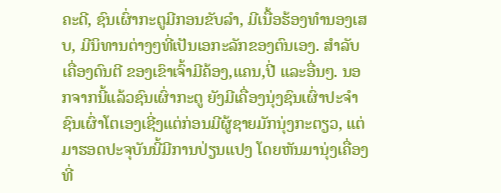ຄະດີ, ຊົນເຜົ່າກະຕູມີກອນຂັບລຳ, ມີເນື້ອຮ້ອງທຳນອງເສບ, ມີນິທານຕ່າງໆທີ່ເປັນເອກະລັກຂອງຕົນເອງ. ສຳລັບເຄື່ອງດົນຕີ ຂອງເຂົາເຈົ້າມີຄ້ອງ,ແຄນ,ປີ່ ແລະອື່ນໆ. ນອກຈາກນີ້ແລ້ວຊົນເຜົ່າກະຕູ ຍັງມີເຄື່ອງນຸ່ງຊົນເຜົ່າປະຈຳຊົນເຜົ່າໂຕເອງເຊີ່ງແຕ່ກ່ອນມີຜູ້ຊາຍມັກນຸ່ງກະຕຽວ, ແຕ່ມາຮອດປະຈຸບັນນີ້ມີການປ່ຽນແປງ ໂດຍຫັນມານຸ່ງເຄື່ອງທີ່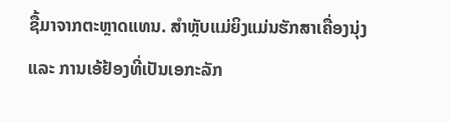ຊື້ມາຈາກຕະຫຼາດແທນ. ສຳຫຼັບແມ່ຍິງແມ່ນຮັກສາເຄື່ອງນຸ່ງ ແລະ ການເອ້ຢ້ອງທີ່ເປັນເອກະລັກ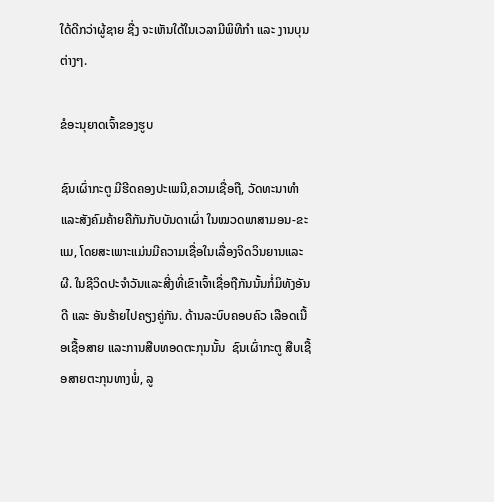ໃດ້ດີກວ່າຜູ້ຊາຍ ຊື່ງ ຈະເຫັນໃດ້ໃນເວລາມີພິທີກຳ ແລະ ງານບຸນຕ່າງໆ.

ຂໍອະນຸຍາດເຈົ້າຂອງຮູບ

ຊົນເຜົ່າກະຕູ ມີຮີດຄອງປະເພນີ,ຄວາມເຊື່ອຖື, ວັດທະນາທຳແລະສັງຄົມຄ້າຍຄືກັນກັບບັນດາເຜົ່າ ໃນໝວດພາສາມອນ-ຂະແມ, ໂດຍສະເພາະແມ່ນມີຄວາມເຊື່ອໃນເລື່ອງຈິດວິນຍານແລະຜີ. ໃນຊີວິດປະຈຳວັນແລະສີ່ງທີ່ເຂົາເຈົ້າເຊື່ອຖືກັນນັ້ນກໍ່ມິທັງອັນດີ ແລະ ອັນຮ້າຍໄປຄຽງຄູ່ກັນ. ດ້ານລະບົບຄອບຄົວ ເລືອດເນື້ອເຊື້ອສາຍ ແລະການສືບທອດຕະກຸນນັ້ນ  ຊົນເຜົ່າກະຕູ ສືບເຊື້ອສາຍຕະກຸນທາງພໍ່, ລູ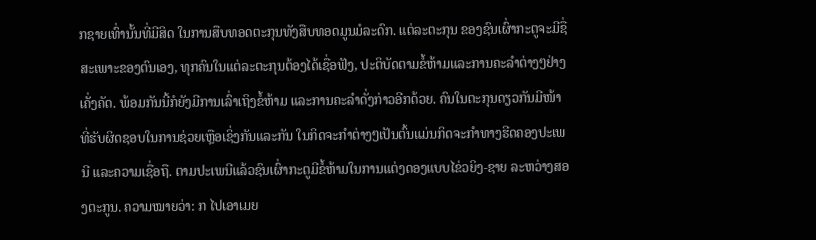ກຊາຍເທົ່ານັ້ນທີ່ມີສິດ ໃນການສືບທອດຕະກຸນທັງສືບທອດມູນມໍລະດົກ. ແຕ່ລະຕະກຸນ ຂອງຊົນເຜົ່າກະຕູຈະມີຊື່ສະເພາະຂອງຕົນເອງ, ທຸກຄົນໃນແຕ່ລະຕະກຸນຕ້ອງໄດ້ເຊື່ອຟັງ, ປະຕິບັດຕາມຂໍ້ຫ້າມແລະການຄະລໍາຕ່າງໆຢ່າງເຄັ່ງຄັດ. ພ້ອມກັນນີ້ກໍຍັງມີການເລົ່າເຖິງຂໍ້ຫ້າມ ແລະການຄະລຳດັ່ງກ່າວອີກດ້ວຍ. ຄົນໃນຕະກຸນດຽວກັນມີໜ້າທີ່ຮັບຜິດຊອບໃນການຊ່ວຍເຫຼືອເຊິ່ງກັນແລະກັນ ໃນກິດຈະກຳຕ່າງໆເປັນຕົ້ນແມ່ນກິດຈະກຳທາງຮີດຄອງປະເພນີ ແລະຄວາມເຊື່ອຖື. ຕາມປະເພນີແລ້ວຊົນເຜົ່າກະຕູມີຂໍ້ຫ້າມໃນການແຕ່ງດອງແບບໄຂ່ວຍິງ-ຊາຍ ລະຫວ່າງສອງຕະກູນ. ຄວາມໝາຍວ່າ: ກ ໄປເອາເມຍ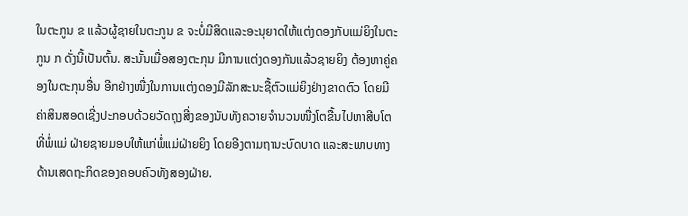ໃນຕະກູນ ຂ ແລ້ວຜູ້ຊາຍໃນຕະກູນ ຂ ຈະບໍ່ມີສິດແລະອະນຸຍາດໃຫ້ແຕ່ງດອງກັບແມ່ຍິງໃນຕະກູນ ກ ດັ່ງນີ້ເປັນຕົ້ນ. ສະນັ້ນເມື່ອສອງຕະກຸນ ມີການແຕ່ງດອງກັນແລ້ວຊາຍຍິງ ຕ້ອງຫາຄູ່ຄອງໃນຕະກຸນອື່ນ ອີກຢ່າງໜື່ງໃນການແຕ່ງດອງມີລັກສະນະຊື້ຕົວແມ່ຍິງຢ່າງຂາດຕົວ ໂດຍມີຄ່າສິນສອດເຊີ່ງປະກອບດ້ວຍວັດຖຸງສີ່ງຂອງນັບທັງຄວາຍຈຳນວນໜື່ງໂຕຂື້ນໄປຫາສີບໂຕ ທີ່ພໍ່ແມ່ ຝ່າຍຊາຍມອບໃຫ້ແກ່ພໍ່ແມ່ຝ່າຍຍິງ ໂດຍອີງຕາມຖານະບົດບາດ ແລະສະພາບທາງ ດ້ານເສດຖະກິດຂອງຄອບຄົວທັງສອງຝ່າຍ.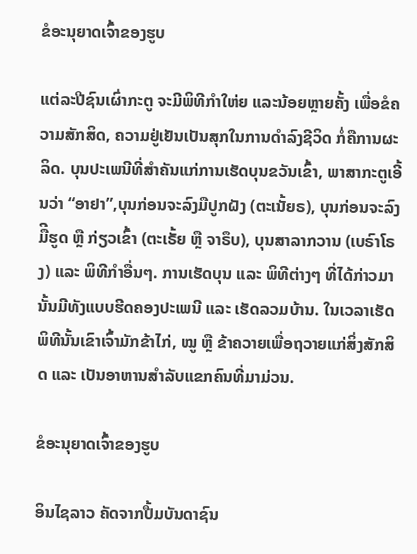ຂໍອະນຸຍາດເຈົ້າຂອງຮູບ

ແຕ່ລະປີຊົນເຜົ່າກະຕູ ຈະມີພິທີກຳໃຫ່ຍ ແລະນ້ອຍຫຼາຍຄັ້ງ ເພື່ອຂໍຄວາມສັກສິດ, ຄວາມຢູ່ເຢັນເປັນສຸກໃນການດຳລົງຊີວິດ ກໍ່ຄືການຜະລິດ. ບຸນປະເພນີທີ່ສຳຄັນແກ່ການເຮັດບຸນຂວັນເຂົ້າ, ພາສາກະຕູເອີ້ນວ່າ “ອາຢາ”,ບຸນກ່ອນຈະລົງມືປູກຝັງ (ຕະເນັ້ຍຣ), ບຸນກ່ອນຈະລົງມືີຮູດ ຫຼື ກ່ຽວເຂົ້າ (ຕະເຣັ້ຍ ຫຼື ຈາຣຶບ), ບຸນສາລາກວານ (ເບຣົາໂຣງ) ແລະ ພິທີກໍາອື່ນໆ. ການເຮັດບຸນ ແລະ ພິທີຕ່າງໆ ທີ່ໄດ້ກ່າວມານັ້ນມີທັງແບບຮີດຄອງປະເພນີ ແລະ ເຮັດລວມບ້ານ. ໃນເວລາເຮັດພິທີນັ້ນເຂົາເຈົ້າມັກຂ້າໄກ່, ໝູ ຫຼື ຂ້າຄວາຍເພື່ອຖວາຍແກ່ສິ່ງສັກສິດ ແລະ ເປັນອາຫານສຳລັບແຂກຄົນທີ່ມາມ່ວນ.

ຂໍອະນຸຍາດເຈົ້າຂອງຮູບ

ອິນໄຊລາວ ຄັດຈາກປື້ມບັນດາຊົນ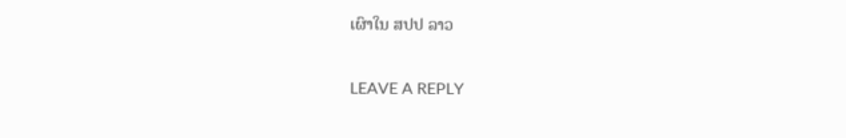ເຜົາໃນ ສປປ ລາວ

LEAVE A REPLY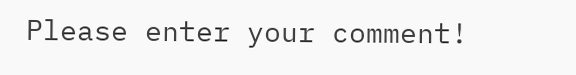Please enter your comment!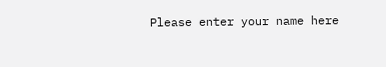Please enter your name here